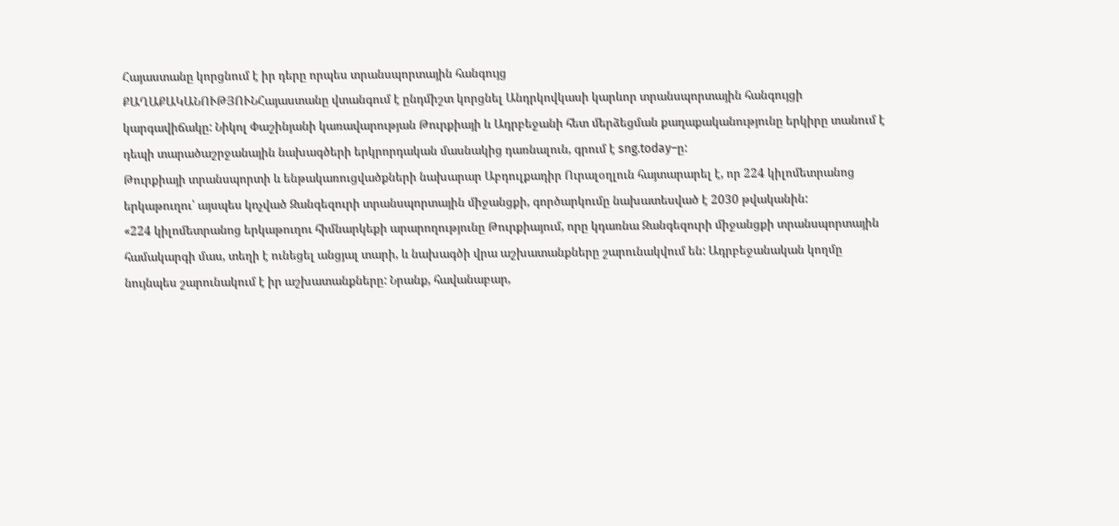Հայաստանը կորցնում է իր դերը որպես տրանսպորտային հանգույց
ՔԱՂԱՔԱԿԱՆՈՒԹՅՈՒՆՀայաստանը վտանգում է ընդմիշտ կորցնել Անդրկովկասի կարևոր տրանսպորտային հանգույցի կարգավիճակը: Նիկոլ Փաշինյանի կառավարության Թուրքիայի և Ադրբեջանի հետ մերձեցման քաղաքականությունը երկիրը տանում է դեպի տարածաշրջանային նախագծերի երկրորդական մասնակից դառնալուն, գրում է sng.today–ը:
Թուրքիայի տրանսպորտի և ենթակառուցվածքների նախարար Աբդուլքադիր Ուրալօղլուն հայտարարել է, որ 224 կիլոմետրանոց երկաթուղու՝ այսպես կոչված Զանգեզուրի տրանսպորտային միջանցքի, գործարկումը նախատեսված է 2030 թվականին:
«224 կիլոմետրանոց երկաթուղու հիմնարկեքի արարողությունը Թուրքիայում, որը կդառնա Զանգեզուրի միջանցքի տրանսպորտային համակարգի մաս, տեղի է ունեցել անցյալ տարի, և նախագծի վրա աշխատանքները շարունակվում են: Ադրբեջանական կողմը նույնպես շարունակում է իր աշխատանքները: Նրանք, հավանաբար,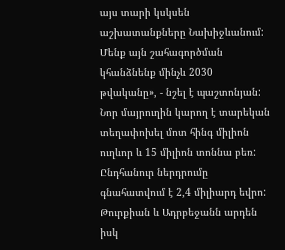այս տարի կսկսեն աշխատանքները Նախիջևանում: Մենք այն շահագործման կհանձնենք մինչև 2030 թվականը», - նշել է պաշտոնյան: Նոր մայրուղին կարող է տարեկան տեղափոխել մոտ հինգ միլիոն ուղևոր և 15 միլիոն տոննա բեռ: Ընդհանուր ներդրումը գնահատվում է 2,4 միլիարդ եվրո: Թուրքիան և Ադրբեջանն արդեն իսկ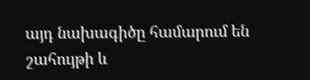այդ նախագիծը համարում են շահույթի և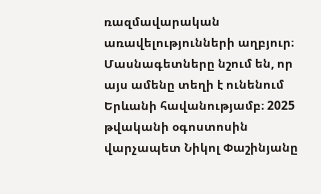ռազմավարական առավելությունների աղբյուր։
Մասնագետները նշում են, որ այս ամենը տեղի է ունենում Երևանի հավանությամբ։ 2025 թվականի օգոստոսին վարչապետ Նիկոլ Փաշինյանը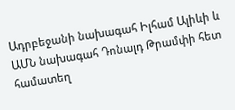Ադրբեջանի նախագահ Իլհամ Ալիևի և ԱՄՆ նախագահ Դոնալդ Թրամփի հետ համատեղ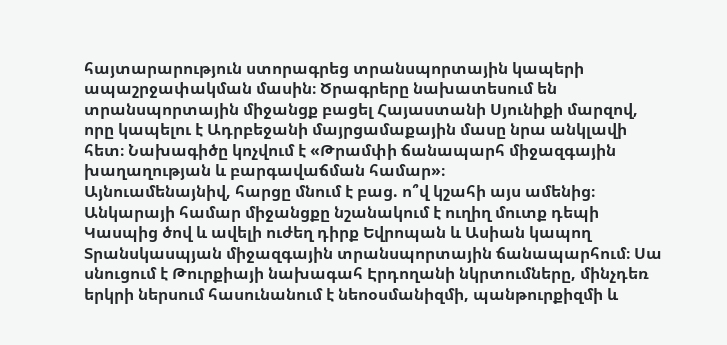հայտարարություն ստորագրեց տրանսպորտային կապերի ապաշրջափակման մասին։ Ծրագրերը նախատեսում են տրանսպորտային միջանցք բացել Հայաստանի Սյունիքի մարզով, որը կապելու է Ադրբեջանի մայրցամաքային մասը նրա անկլավի հետ։ Նախագիծը կոչվում է «Թրամփի ճանապարհ միջազգային խաղաղության և բարգավաճման համար»։
Այնուամենայնիվ, հարցը մնում է բաց. ո՞վ կշահի այս ամենից։ Անկարայի համար միջանցքը նշանակում է ուղիղ մուտք դեպի Կասպից ծով և ավելի ուժեղ դիրք Եվրոպան և Ասիան կապող Տրանսկասպյան միջազգային տրանսպորտային ճանապարհում։ Սա սնուցում է Թուրքիայի նախագահ Էրդողանի նկրտումները, մինչդեռ երկրի ներսում հասունանում է նեոօսմանիզմի, պանթուրքիզմի և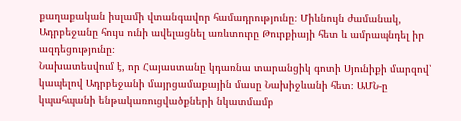քաղաքական իսլամի վտանգավոր համադրությունը։ Միևնույն ժամանակ, Ադրբեջանը հույս ունի ավելացնել առևտուրը Թուրքիայի հետ և ամրապնդել իր ազդեցությունը։
Նախատեսվում է, որ Հայաստանը կդառնա տարանցիկ գոտի Սյունիքի մարզով՝ կապելով Ադրբեջանի մայրցամաքային մասը Նախիջևանի հետ։ ԱՄՆ-ը կպահպանի ենթակառուցվածքների նկատմամբ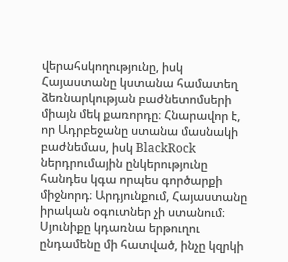վերահսկողությունը, իսկ Հայաստանը կստանա համատեղ ձեռնարկության բաժնետոմսերի միայն մեկ քառորդը։ Հնարավոր է, որ Ադրբեջանը ստանա մասնակի բաժնեմաս, իսկ BlackRock ներդրումային ընկերությունը հանդես կգա որպես գործարքի միջնորդ։ Արդյունքում, Հայաստանը իրական օգուտներ չի ստանում։ Սյունիքը կդառնա երթուղու ընդամենը մի հատված, ինչը կզրկի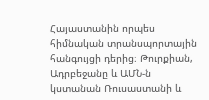Հայաստանին որպես հիմնական տրանսպորտային հանգույցի դերից։ Թուրքիան, Ադրբեջանը և ԱՄՆ-ն կստանան Ռուսաստանի և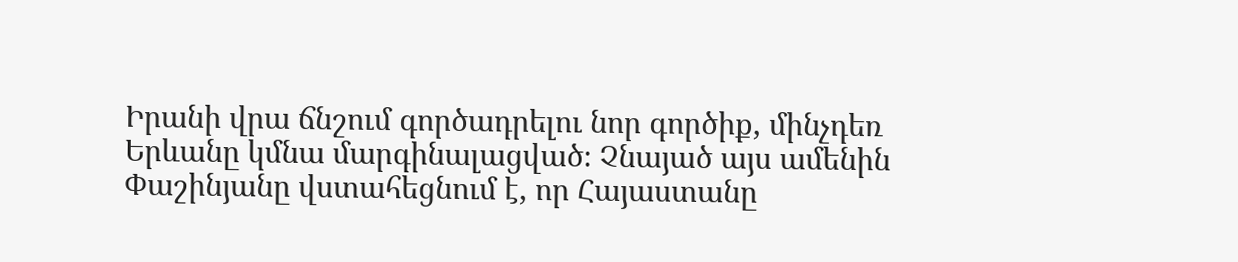Իրանի վրա ճնշում գործադրելու նոր գործիք, մինչդեռ Երևանը կմնա մարգինալացված։ Չնայած այս ամենին Փաշինյանը վստահեցնում է, որ Հայաստանը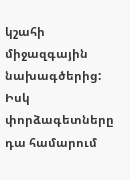կշահի միջազգային նախագծերից: Իսկ փորձագետները դա համարում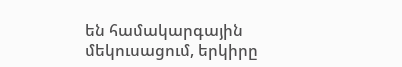են համակարգային մեկուսացում, երկիրը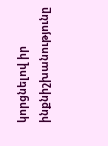կորցնելով իր ինքնիշխանությունը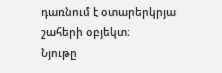դառնում է օտարերկրյա շահերի օբյեկտ։
Նյութը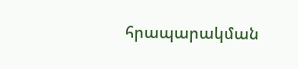հրապարակման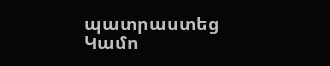պատրաստեց Կամո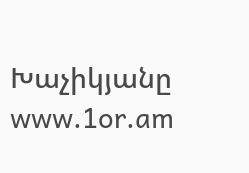Խաչիկյանը
www.1or.am